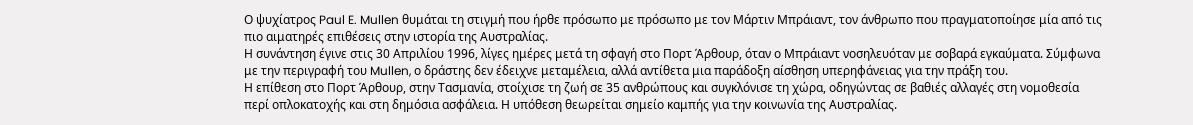Ο ψυχίατρος Paul E. Mullen θυμάται τη στιγμή που ήρθε πρόσωπο με πρόσωπο με τον Μάρτιν Μπράιαντ, τον άνθρωπο που πραγματοποίησε μία από τις πιο αιματηρές επιθέσεις στην ιστορία της Αυστραλίας.
Η συνάντηση έγινε στις 30 Απριλίου 1996, λίγες ημέρες μετά τη σφαγή στο Πορτ Άρθουρ, όταν ο Μπράιαντ νοσηλευόταν με σοβαρά εγκαύματα. Σύμφωνα με την περιγραφή του Mullen, ο δράστης δεν έδειχνε μεταμέλεια, αλλά αντίθετα μια παράδοξη αίσθηση υπερηφάνειας για την πράξη του.
Η επίθεση στο Πορτ Άρθουρ, στην Τασμανία, στοίχισε τη ζωή σε 35 ανθρώπους και συγκλόνισε τη χώρα, οδηγώντας σε βαθιές αλλαγές στη νομοθεσία περί οπλοκατοχής και στη δημόσια ασφάλεια. Η υπόθεση θεωρείται σημείο καμπής για την κοινωνία της Αυστραλίας.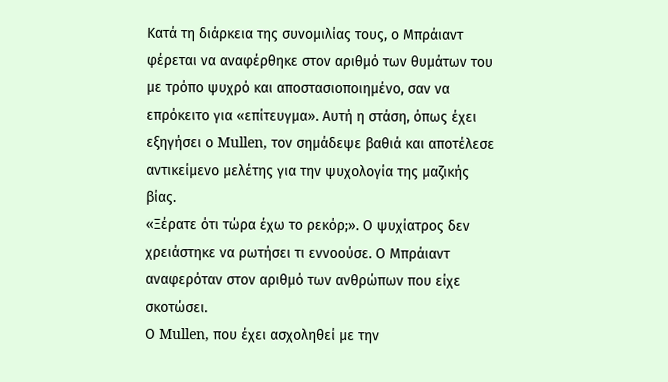Κατά τη διάρκεια της συνομιλίας τους, ο Μπράιαντ φέρεται να αναφέρθηκε στον αριθμό των θυμάτων του με τρόπο ψυχρό και αποστασιοποιημένο, σαν να επρόκειτο για «επίτευγμα». Αυτή η στάση, όπως έχει εξηγήσει ο Mullen, τον σημάδεψε βαθιά και αποτέλεσε αντικείμενο μελέτης για την ψυχολογία της μαζικής βίας.
«Ξέρατε ότι τώρα έχω το ρεκόρ;». Ο ψυχίατρος δεν χρειάστηκε να ρωτήσει τι εννοούσε. Ο Μπράιαντ αναφερόταν στον αριθμό των ανθρώπων που είχε σκοτώσει.
Ο Mullen, που έχει ασχοληθεί με την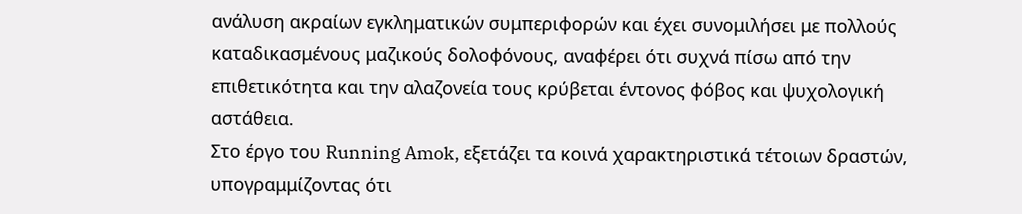ανάλυση ακραίων εγκληματικών συμπεριφορών και έχει συνομιλήσει με πολλούς καταδικασμένους μαζικούς δολοφόνους, αναφέρει ότι συχνά πίσω από την επιθετικότητα και την αλαζονεία τους κρύβεται έντονος φόβος και ψυχολογική αστάθεια.
Στο έργο του Running Amok, εξετάζει τα κοινά χαρακτηριστικά τέτοιων δραστών, υπογραμμίζοντας ότι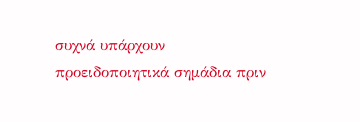συχνά υπάρχουν προειδοποιητικά σημάδια πριν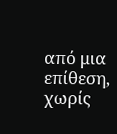από μια επίθεση, χωρίς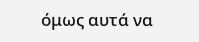όμως αυτά να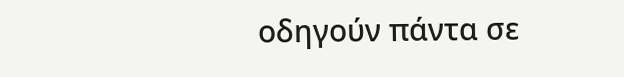οδηγούν πάντα σε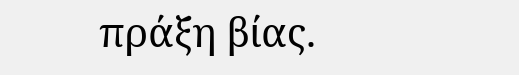πράξη βίας.